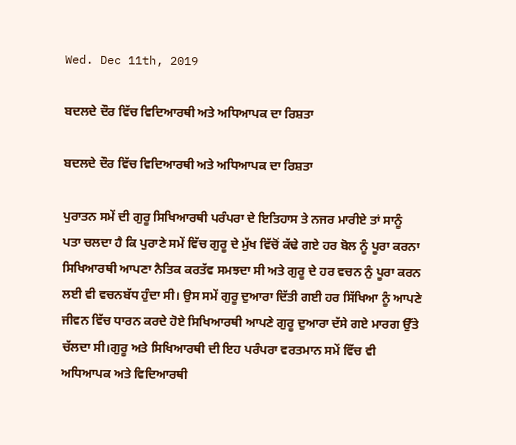Wed. Dec 11th, 2019

ਬਦਲਦੇ ਦੌਰ ਵਿੱਚ ਵਿਦਿਆਰਥੀ ਅਤੇ ਅਧਿਆਪਕ ਦਾ ਰਿਸ਼ਤਾ

ਬਦਲਦੇ ਦੌਰ ਵਿੱਚ ਵਿਦਿਆਰਥੀ ਅਤੇ ਅਧਿਆਪਕ ਦਾ ਰਿਸ਼ਤਾ

ਪੁਰਾਤਨ ਸਮੇਂ ਦੀ ਗੁਰੂ ਸਿਖਿਆਰਥੀ ਪਰੰਪਰਾ ਦੇ ਇਤਿਹਾਸ ਤੇ ਨਜਰ ਮਾਰੀਏ ਤਾਂ ਸਾਨੂੰ ਪਤਾ ਚਲਦਾ ਹੈ ਕਿ ਪੁਰਾਣੇ ਸਮੇਂ ਵਿੱਚ ਗੁਰੂ ਦੇ ਮੁੱਖ ਵਿੱਚੋਂ ਕੱਢੇ ਗਏ ਹਰ ਬੋਲ ਨੂੰ ਪੂਰਾ ਕਰਨਾ ਸਿਖਿਆਰਥੀ ਆਪਣਾ ਨੈਤਿਕ ਕਰਤੱਵ ਸਮਝਦਾ ਸੀ ਅਤੇ ਗੁਰੂ ਦੇ ਹਰ ਵਚਨ ਨੁੰ ਪੂਰਾ ਕਰਨ ਲਈ ਵੀ ਵਚਨਬੱਧ ਹੁੰਦਾ ਸੀ। ਉਸ ਸਮੇਂ ਗੁਰੂ ਦੁਆਰਾ ਦਿੱਤੀ ਗਈ ਹਰ ਸਿੱਖਿਆ ਨੂੰ ਆਪਣੇ ਜੀਵਨ ਵਿੱਚ ਧਾਰਨ ਕਰਦੇ ਹੋਏ ਸਿਖਿਆਰਥੀ ਆਪਣੇ ਗੁਰੂ ਦੁਆਰਾ ਦੱਸੇ ਗਏ ਮਾਰਗ ਉੱਤੇ ਚੱਲਦਾ ਸੀ।ਗੁਰੂ ਅਤੇ ਸਿਖਿਆਰਥੀ ਦੀ ਇਹ ਪਰੰਪਰਾ ਵਰਤਮਾਨ ਸਮੇਂ ਵਿੱਚ ਵੀ ਅਧਿਆਪਕ ਅਤੇ ਵਿਦਿਆਰਥੀ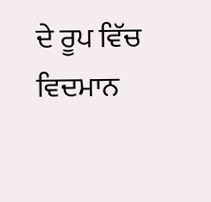ਦੇ ਰੂਪ ਵਿੱਚ ਵਿਦਮਾਨ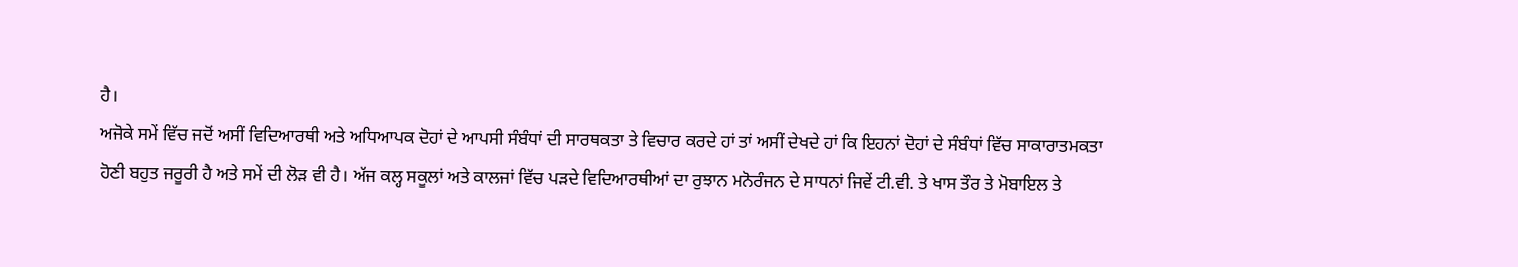ਹੈ।
ਅਜੋਕੇ ਸਮੇਂ ਵਿੱਚ ਜਦੋਂ ਅਸੀਂ ਵਿਦਿਆਰਥੀ ਅਤੇ ਅਧਿਆਪਕ ਦੋਹਾਂ ਦੇ ਆਪਸੀ ਸੰਬੰਧਾਂ ਦੀ ਸਾਰਥਕਤਾ ਤੇ ਵਿਚਾਰ ਕਰਦੇ ਹਾਂ ਤਾਂ ਅਸੀਂ ਦੇਖਦੇ ਹਾਂ ਕਿ ਇਹਨਾਂ ਦੋਹਾਂ ਦੇ ਸੰਬੰਧਾਂ ਵਿੱਚ ਸਾਕਾਰਾਤਮਕਤਾ ਹੋਣੀ ਬਹੁਤ ਜਰੂਰੀ ਹੈ ਅਤੇ ਸਮੇਂ ਦੀ ਲੋੜ ਵੀ ਹੈ। ਅੱਜ ਕਲ੍ਹ ਸਕੂਲਾਂ ਅਤੇ ਕਾਲਜਾਂ ਵਿੱਚ ਪੜਦੇ ਵਿਦਿਆਰਥੀਆਂ ਦਾ ਰੁਝਾਨ ਮਨੋਰੰਜਨ ਦੇ ਸਾਧਨਾਂ ਜਿਵੇਂ ਟੀ.ਵੀ. ਤੇ ਖਾਸ ਤੌਰ ਤੇ ਮੋਬਾਇਲ ਤੇ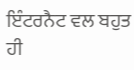ਇੰਟਰਨੈਟ ਵਲ ਬਹੁਤ ਹੀ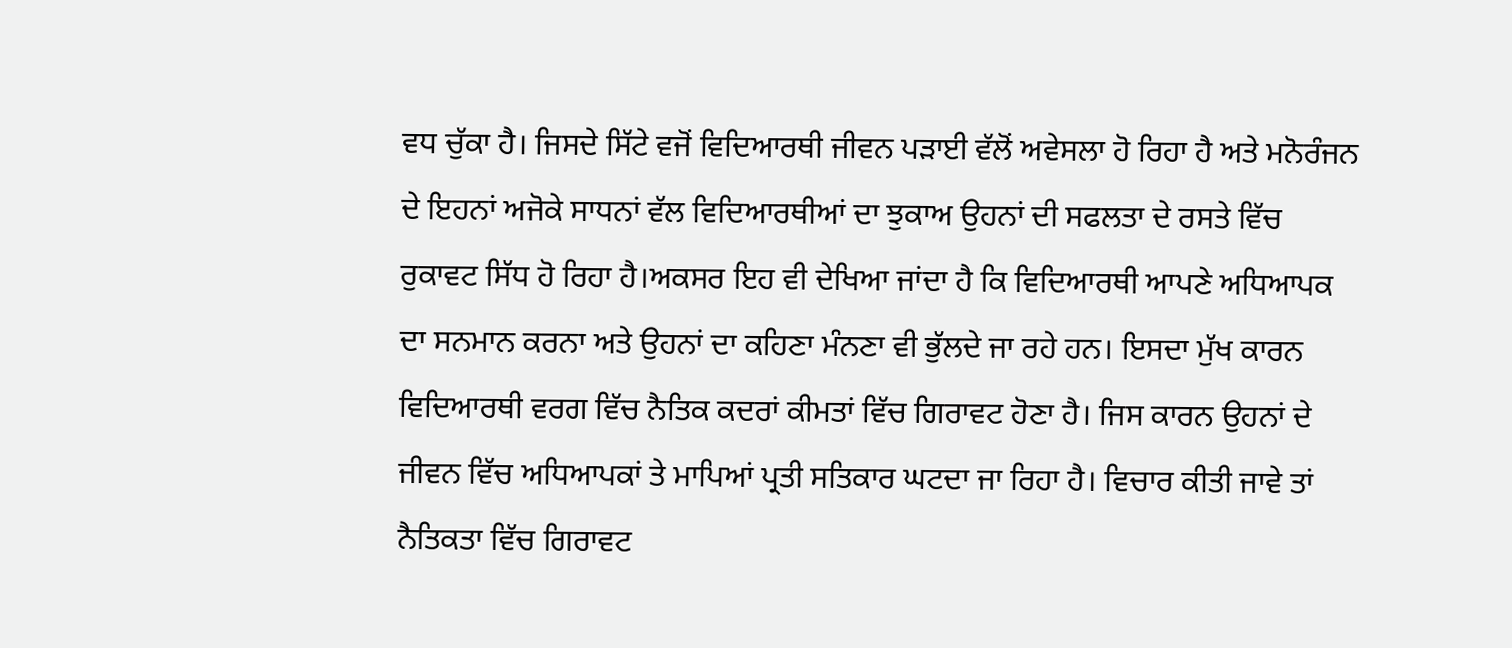ਵਧ ਚੁੱਕਾ ਹੈ। ਜਿਸਦੇ ਸਿੱਟੇ ਵਜੋਂ ਵਿਦਿਆਰਥੀ ਜੀਵਨ ਪੜਾਈ ਵੱਲੋਂ ਅਵੇਸਲਾ ਹੋ ਰਿਹਾ ਹੈ ਅਤੇ ਮਨੋਰੰਜਨ ਦੇ ਇਹਨਾਂ ਅਜੋਕੇ ਸਾਧਨਾਂ ਵੱਲ ਵਿਦਿਆਰਥੀਆਂ ਦਾ ਝੁਕਾਅ ਉਹਨਾਂ ਦੀ ਸਫਲਤਾ ਦੇ ਰਸਤੇ ਵਿੱਚ ਰੁਕਾਵਟ ਸਿੱਧ ਹੋ ਰਿਹਾ ਹੈ।ਅਕਸਰ ਇਹ ਵੀ ਦੇਖਿਆ ਜਾਂਦਾ ਹੈ ਕਿ ਵਿਦਿਆਰਥੀ ਆਪਣੇ ਅਧਿਆਪਕ ਦਾ ਸਨਮਾਨ ਕਰਨਾ ਅਤੇ ਉਹਨਾਂ ਦਾ ਕਹਿਣਾ ਮੰਨਣਾ ਵੀ ਭੁੱਲਦੇ ਜਾ ਰਹੇ ਹਨ। ਇਸਦਾ ਮੁੱਖ ਕਾਰਨ ਵਿਦਿਆਰਥੀ ਵਰਗ ਵਿੱਚ ਨੈਤਿਕ ਕਦਰਾਂ ਕੀਮਤਾਂ ਵਿੱਚ ਗਿਰਾਵਟ ਹੋਣਾ ਹੈ। ਜਿਸ ਕਾਰਨ ਉਹਨਾਂ ਦੇ ਜੀਵਨ ਵਿੱਚ ਅਧਿਆਪਕਾਂ ਤੇ ਮਾਪਿਆਂ ਪ੍ਰਤੀ ਸਤਿਕਾਰ ਘਟਦਾ ਜਾ ਰਿਹਾ ਹੈ। ਵਿਚਾਰ ਕੀਤੀ ਜਾਵੇ ਤਾਂ ਨੈਤਿਕਤਾ ਵਿੱਚ ਗਿਰਾਵਟ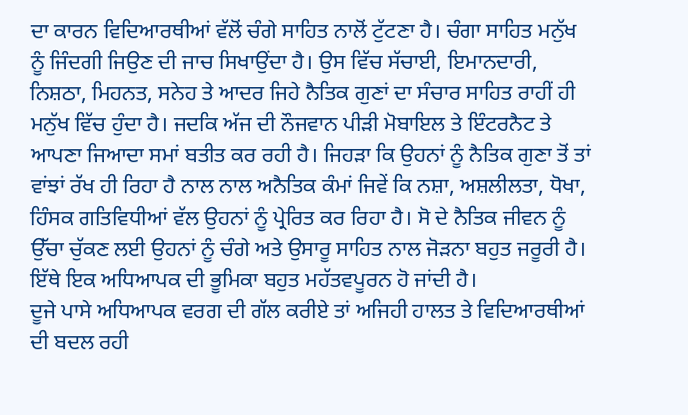ਦਾ ਕਾਰਨ ਵਿਦਿਆਰਥੀਆਂ ਵੱਲੋਂ ਚੰਗੇ ਸਾਹਿਤ ਨਾਲੋਂ ਟੁੱਟਣਾ ਹੈ। ਚੰਗਾ ਸਾਹਿਤ ਮਨੁੱਖ ਨੂੰ ਜਿੰਦਗੀ ਜਿਉਣ ਦੀ ਜਾਚ ਸਿਖਾਉਂਦਾ ਹੈ। ਉਸ ਵਿੱਚ ਸੱਚਾਈ, ਇਮਾਨਦਾਰੀ, ਨਿਸ਼ਠਾ, ਮਿਹਨਤ, ਸਨੇਹ ਤੇ ਆਦਰ ਜਿਹੇ ਨੈਤਿਕ ਗੁਣਾਂ ਦਾ ਸੰਚਾਰ ਸਾਹਿਤ ਰਾਹੀਂ ਹੀ ਮਨੁੱਖ ਵਿੱਚ ਹੁੰਦਾ ਹੈ। ਜਦਕਿ ਅੱਜ ਦੀ ਨੌਜਵਾਨ ਪੀੜੀ ਮੋਬਾਇਲ ਤੇ ਇੰਟਰਨੈਟ ਤੇ ਆਪਣਾ ਜਿਆਦਾ ਸਮਾਂ ਬਤੀਤ ਕਰ ਰਹੀ ਹੈ। ਜਿਹੜਾ ਕਿ ਉਹਨਾਂ ਨੂੰ ਨੈਤਿਕ ਗੁਣਾ ਤੋਂ ਤਾਂ ਵਾਂਝਾਂ ਰੱਖ ਹੀ ਰਿਹਾ ਹੈ ਨਾਲ ਨਾਲ ਅਨੈਤਿਕ ਕੰਮਾਂ ਜਿਵੇਂ ਕਿ ਨਸ਼ਾ, ਅਸ਼ਲੀਲਤਾ, ਧੋਖਾ, ਹਿੰਸਕ ਗਤਿਵਿਧੀਆਂ ਵੱਲ ਉਹਨਾਂ ਨੂੰ ਪ੍ਰੇਰਿਤ ਕਰ ਰਿਹਾ ਹੈ। ਸੋ ਦੇ ਨੈਤਿਕ ਜੀਵਨ ਨੂੰ ਉੱਚਾ ਚੁੱਕਣ ਲਈ ਉਹਨਾਂ ਨੂੰ ਚੰਗੇ ਅਤੇ ਉਸਾਰੂ ਸਾਹਿਤ ਨਾਲ ਜੋੜਨਾ ਬਹੁਤ ਜਰੂਰੀ ਹੈ। ਇੱਥੇ ਇਕ ਅਧਿਆਪਕ ਦੀ ਭੂਮਿਕਾ ਬਹੁਤ ਮਹੱਤਵਪੂਰਨ ਹੋ ਜਾਂਦੀ ਹੈ।
ਦੂਜੇ ਪਾਸੇ ਅਧਿਆਪਕ ਵਰਗ ਦੀ ਗੱਲ ਕਰੀਏ ਤਾਂ ਅਜਿਹੀ ਹਾਲਤ ਤੇ ਵਿਦਿਆਰਥੀਆਂ ਦੀ ਬਦਲ ਰਹੀ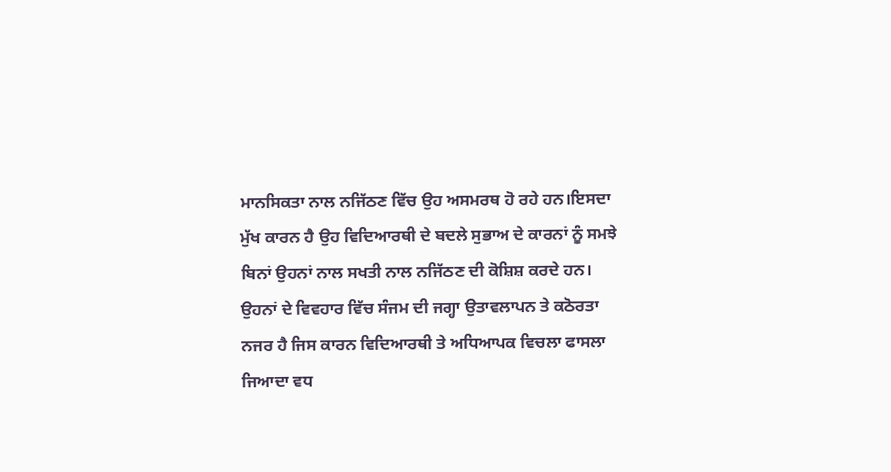ਮਾਨਸਿਕਤਾ ਨਾਲ ਨਜਿੱਠਣ ਵਿੱਚ ਉਹ ਅਸਮਰਥ ਹੋ ਰਹੇ ਹਨ।ਇਸਦਾ ਮੁੱਖ ਕਾਰਨ ਹੈ ਉਹ ਵਿਦਿਆਰਥੀ ਦੇ ਬਦਲੇ ਸੁਭਾਅ ਦੇ ਕਾਰਨਾਂ ਨੂੰ ਸਮਝੇ ਬਿਨਾਂ ਉਹਨਾਂ ਨਾਲ ਸਖਤੀ ਨਾਲ ਨਜਿੱਠਣ ਦੀ ਕੋਸ਼ਿਸ਼ ਕਰਦੇ ਹਨ। ਉਹਨਾਂ ਦੇ ਵਿਵਹਾਰ ਵਿੱਚ ਸੰਜਮ ਦੀ ਜਗ੍ਹਾ ਉਤਾਵਲਾਪਨ ਤੇ ਕਠੋਰਤਾ ਨਜਰ ਹੈ ਜਿਸ ਕਾਰਨ ਵਿਦਿਆਰਥੀ ਤੇ ਅਧਿਆਪਕ ਵਿਚਲਾ ਫਾਸਲਾ ਜਿਆਦਾ ਵਧ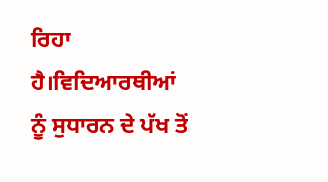ਰਿਹਾ ਹੈ।ਵਿਦਿਆਰਥੀਆਂ ਨੂੰ ਸੁਧਾਰਨ ਦੇ ਪੱਖ ਤੋਂ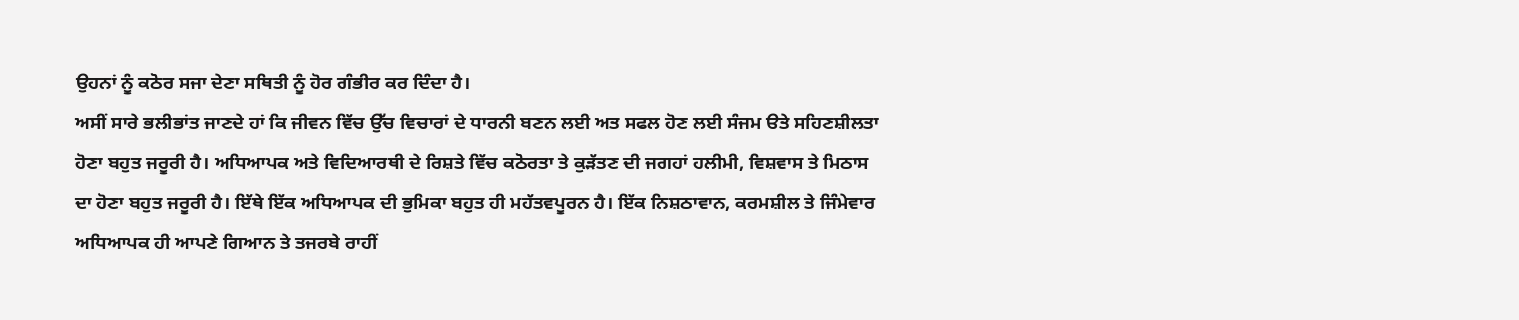ਉਹਨਾਂ ਨੂੰ ਕਠੋਰ ਸਜਾ ਦੇਣਾ ਸਥਿਤੀ ਨੂੰ ਹੋਰ ਗੰਭੀਰ ਕਰ ਦਿੰਦਾ ਹੈ।
ਅਸੀਂ ਸਾਰੇ ਭਲੀਭਾਂਤ ਜਾਣਦੇ ਹਾਂ ਕਿ ਜੀਵਨ ਵਿੱਚ ਉੱਚ ਵਿਚਾਰਾਂ ਦੇ ਧਾਰਨੀ ਬਣਨ ਲਈ ਅਤ ਸਫਲ ਹੋਣ ਲਈ ਸੰਜਮ ੳਤੇ ਸਹਿਣਸ਼ੀਲਤਾ ਹੋਣਾ ਬਹੁਤ ਜਰੂਰੀ ਹੈ। ਅਧਿਆਪਕ ਅਤੇ ਵਿਦਿਆਰਥੀ ਦੇ ਰਿਸ਼ਤੇ ਵਿੱਚ ਕਠੋਰਤਾ ਤੇ ਕੁੜੱਤਣ ਦੀ ਜਗਹਾਂ ਹਲੀਮੀ, ਵਿਸ਼ਵਾਸ ਤੇ ਮਿਠਾਸ ਦਾ ਹੋਣਾ ਬਹੁਤ ਜਰੂਰੀ ਹੈ। ਇੱਥੇ ਇੱਕ ਅਧਿਆਪਕ ਦੀ ਭੁਮਿਕਾ ਬਹੁਤ ਹੀ ਮਹੱਤਵਪੂਰਨ ਹੈ। ਇੱਕ ਨਿਸ਼ਠਾਵਾਨ, ਕਰਮਸ਼ੀਲ ਤੇ ਜਿੰਮੇਵਾਰ ਅਧਿਆਪਕ ਹੀ ਆਪਣੇ ਗਿਆਨ ਤੇ ਤਜਰਬੇ ਰਾਹੀਂ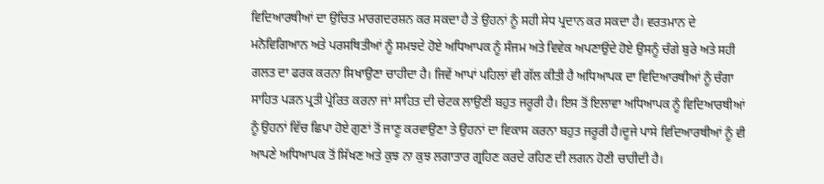ਵਿਦਿਆਰਥੀਆਂ ਦਾ ਉਚਿਤ ਮਾਰਗਦਰਸ਼ਨ ਕਰ ਸਕਦਾ ਹੈ ਤੇ ਉਹਨਾਂ ਨੂੰ ਸਹੀ ਸੇਧ ਪ੍ਰਦਾਨ ਕਰ ਸਕਦਾ ਹੈ। ਵਰਤਮਾਨ ਦੇ ਮਨੋਵਿਗਿਆਨ ਅਤੇ ਪਰਸਥਿਤੀਆਂ ਨੂੰ ਸਮਝਦੇ ਹੋਏ ਅਧਿਆਪਕ ਨੂੰ ਸੰਜਮ ਅਤੇ ਵਿਵੇਕ ਅਪਣਾਉਂਦੇ ਹੋਏ ਉਸਨੂੰ ਚੰਗੇ ਬੁਰੇ ਅਤੇ ਸਹੀ ਗਲਤ ਦਾ ਫਰਕ ਕਰਨਾ ਸਿਖਾਉਣਾ ਚਾਹੀਦਾ ਹੈ। ਜਿਵੇਂ ਆਪਾਂ ਪਹਿਲਾਂ ਵੀ ਗੱਲ ਕੀਤੀ ਹੈ ਅਧਿਆਪਕ ਦਾ ਵਿਦਿਆਰਥੀਆਂ ਨੂੰ ਚੰਗਾ ਸਾਹਿਤ ਪੜਨ ਪ੍ਰਤੀ ਪ੍ਰੇਰਿਤ ਕਰਨਾ ਜਾਂ ਸਾਹਿਤ ਦੀ ਚੇਟਕ ਲਾਉਣੀ ਬਹੁਤ ਜਰੂਰੀ ਹੈ। ਇਸ ਤੋਂ ਇਲਾਵਾ ਅਧਿਆਪਕ ਨੂੰ ਵਿਦਿਆਰਥੀਆਂ ਨੂੰ ਉਹਨਾਂ ਵਿੱਚ ਛਿਪਾ ਹੋਏ ਗੁਣਾਂ ਤੋਂ ਜਾਣੂ ਕਰਵਾਉਣਾ ਤੇ ਉਹਨਾਂ ਦਾ ਵਿਕਾਸ ਕਰਨਾ ਬਹੁਤ ਜਰੂਰੀ ਹੈ।ਦੂਜੇ ਪਾਸੇ ਵਿਦਿਆਰਥੀਆਂ ਨੂੰ ਵੀ ਆਪਣੇ ਅਧਿਆਪਕ ਤੋਂ ਸਿੱਖਣ ਅਤੇ ਕੁਝ ਨਾ ਕੁਝ ਲਗਾਤਾਰ ਗ੍ਰਹਿਣ ਕਰਦੇ ਰਹਿਣ ਦੀ ਲਗਨ ਹੋਣੀ ਚਾਹੀਦੀ ਹੈ।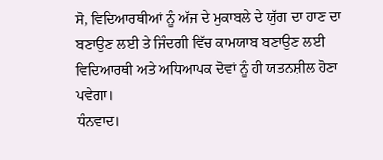ਸੋ, ਵਿਦਿਆਰਥੀਆਂ ਨੂੰ ਅੱਜ ਦੇ ਮੁਕਾਬਲੇ ਦੇ ਯੁੱਗ ਦਾ ਹਾਣ ਦਾ ਬਣਾਉਣ ਲਈ ਤੇ ਜਿੰਦਗੀ ਵਿੱਚ ਕਾਮਯਾਬ ਬਣਾਉਣ ਲਈ ਵਿਦਿਆਰਥੀ ਅਤੇ ਅਧਿਆਪਕ ਦੋਵਾਂ ਨੂੰ ਹੀ ਯਤਨਸ਼ੀਲ ਹੋਣਾ ਪਵੇਗਾ।
ਧੰਨਵਾਦ।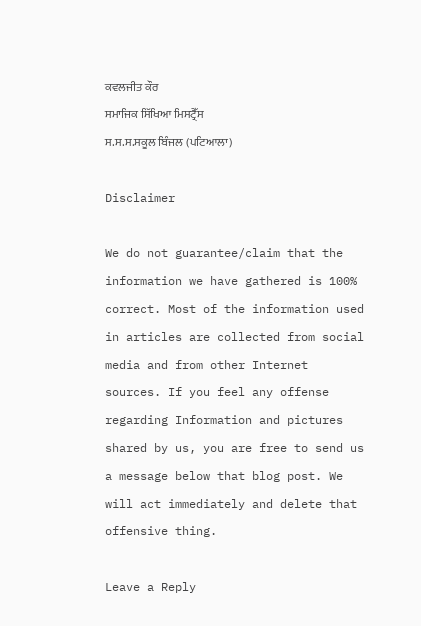ਕਵਲਜੀਤ ਕੌਰ
ਸਮਾਜਿਕ ਸਿੱਖਿਆ ਮਿਸਟ੍ਰੈੱਸ
ਸ.ਸ.ਸ.ਸਕੂਲ ਬਿੰਜਲ (ਪਟਿਆਲਾ)

Disclaimer

We do not guarantee/claim that the information we have gathered is 100% correct. Most of the information used in articles are collected from social media and from other Internet sources. If you feel any offense regarding Information and pictures shared by us, you are free to send us a message below that blog post. We will act immediately and delete that offensive thing.

Leave a Reply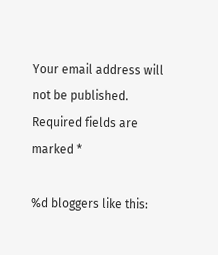Your email address will not be published. Required fields are marked *

%d bloggers like this: